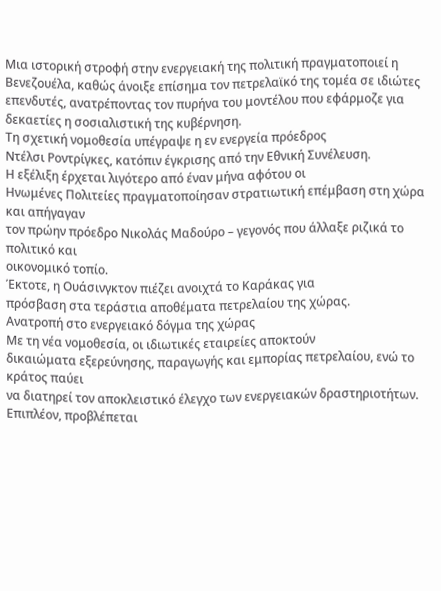Μια ιστορική στροφή στην ενεργειακή της πολιτική πραγματοποιεί η Βενεζουέλα, καθώς άνοιξε επίσημα τον πετρελαϊκό της τομέα σε ιδιώτες επενδυτές, ανατρέποντας τον πυρήνα του μοντέλου που εφάρμοζε για δεκαετίες η σοσιαλιστική της κυβέρνηση.
Τη σχετική νομοθεσία υπέγραψε η εν ενεργεία πρόεδρος
Ντέλσι Ροντρίγκες, κατόπιν έγκρισης από την Εθνική Συνέλευση.
Η εξέλιξη έρχεται λιγότερο από έναν μήνα αφότου οι
Ηνωμένες Πολιτείες πραγματοποίησαν στρατιωτική επέμβαση στη χώρα και απήγαγαν
τον πρώην πρόεδρο Νικολάς Μαδούρο – γεγονός που άλλαξε ριζικά το πολιτικό και
οικονομικό τοπίο.
Έκτοτε, η Ουάσινγκτον πιέζει ανοιχτά το Καράκας για
πρόσβαση στα τεράστια αποθέματα πετρελαίου της χώρας.
Ανατροπή στο ενεργειακό δόγμα της χώρας
Με τη νέα νομοθεσία, οι ιδιωτικές εταιρείες αποκτούν
δικαιώματα εξερεύνησης, παραγωγής και εμπορίας πετρελαίου, ενώ το κράτος παύει
να διατηρεί τον αποκλειστικό έλεγχο των ενεργειακών δραστηριοτήτων.
Επιπλέον, προβλέπεται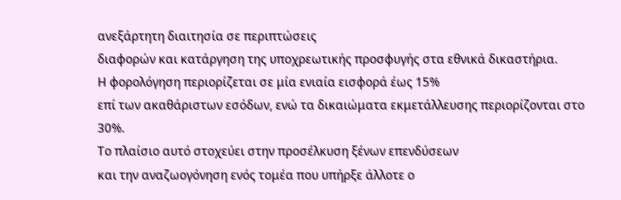ανεξάρτητη διαιτησία σε περιπτώσεις
διαφορών και κατάργηση της υποχρεωτικής προσφυγής στα εθνικά δικαστήρια.
Η φορολόγηση περιορίζεται σε μία ενιαία εισφορά έως 15%
επί των ακαθάριστων εσόδων, ενώ τα δικαιώματα εκμετάλλευσης περιορίζονται στο
30%.
Το πλαίσιο αυτό στοχεύει στην προσέλκυση ξένων επενδύσεων
και την αναζωογόνηση ενός τομέα που υπήρξε άλλοτε ο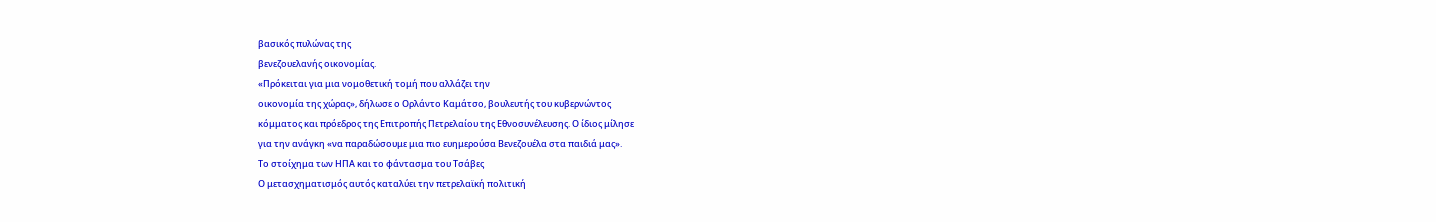βασικός πυλώνας της
βενεζουελανής οικονομίας.
«Πρόκειται για μια νομοθετική τομή που αλλάζει την
οικονομία της χώρας», δήλωσε ο Ορλάντο Καμάτσο, βουλευτής του κυβερνώντος
κόμματος και πρόεδρος της Επιτροπής Πετρελαίου της Εθνοσυνέλευσης. Ο ίδιος μίλησε
για την ανάγκη «να παραδώσουμε μια πιο ευημερούσα Βενεζουέλα στα παιδιά μας».
Το στοίχημα των ΗΠΑ και το φάντασμα του Τσάβες
Ο μετασχηματισμός αυτός καταλύει την πετρελαϊκή πολιτική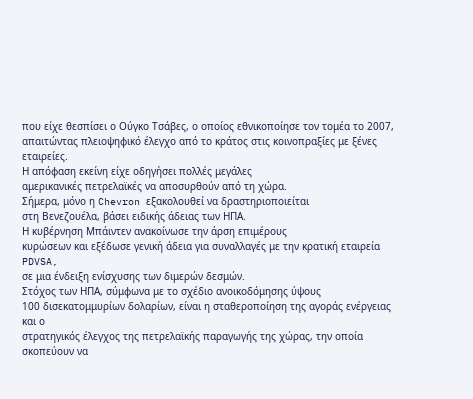που είχε θεσπίσει ο Ούγκο Τσάβες, ο οποίος εθνικοποίησε τον τομέα το 2007,
απαιτώντας πλειοψηφικό έλεγχο από το κράτος στις κοινοπραξίες με ξένες
εταιρείες.
Η απόφαση εκείνη είχε οδηγήσει πολλές μεγάλες
αμερικανικές πετρελαϊκές να αποσυρθούν από τη χώρα.
Σήμερα, μόνο η Chevron εξακολουθεί να δραστηριοποιείται
στη Βενεζουέλα, βάσει ειδικής άδειας των ΗΠΑ.
Η κυβέρνηση Μπάιντεν ανακοίνωσε την άρση επιμέρους
κυρώσεων και εξέδωσε γενική άδεια για συναλλαγές με την κρατική εταιρεία PDVSA,
σε μια ένδειξη ενίσχυσης των διμερών δεσμών.
Στόχος των ΗΠΑ, σύμφωνα με το σχέδιο ανοικοδόμησης ύψους
100 δισεκατομμυρίων δολαρίων, είναι η σταθεροποίηση της αγοράς ενέργειας και ο
στρατηγικός έλεγχος της πετρελαϊκής παραγωγής της χώρας, την οποία σκοπεύουν να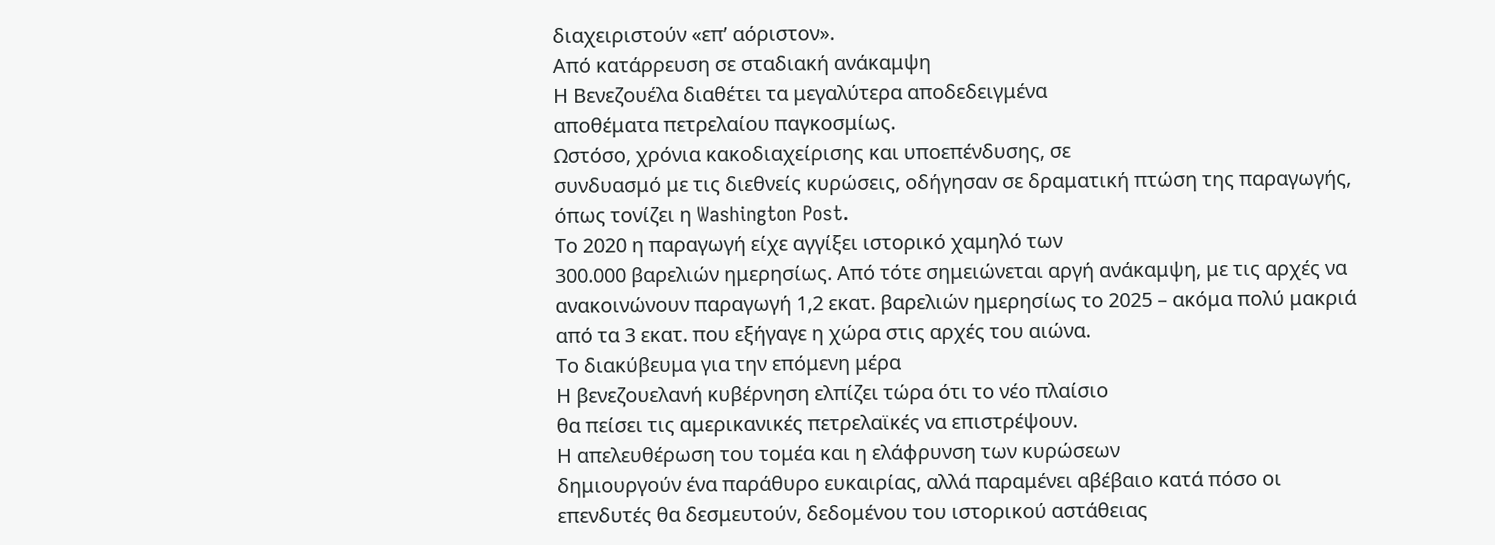διαχειριστούν «επ’ αόριστον».
Από κατάρρευση σε σταδιακή ανάκαμψη
Η Βενεζουέλα διαθέτει τα μεγαλύτερα αποδεδειγμένα
αποθέματα πετρελαίου παγκοσμίως.
Ωστόσο, χρόνια κακοδιαχείρισης και υποεπένδυσης, σε
συνδυασμό με τις διεθνείς κυρώσεις, οδήγησαν σε δραματική πτώση της παραγωγής,
όπως τονίζει η Washington Post.
Το 2020 η παραγωγή είχε αγγίξει ιστορικό χαμηλό των
300.000 βαρελιών ημερησίως. Από τότε σημειώνεται αργή ανάκαμψη, με τις αρχές να
ανακοινώνουν παραγωγή 1,2 εκατ. βαρελιών ημερησίως το 2025 – ακόμα πολύ μακριά
από τα 3 εκατ. που εξήγαγε η χώρα στις αρχές του αιώνα.
Το διακύβευμα για την επόμενη μέρα
Η βενεζουελανή κυβέρνηση ελπίζει τώρα ότι το νέο πλαίσιο
θα πείσει τις αμερικανικές πετρελαϊκές να επιστρέψουν.
Η απελευθέρωση του τομέα και η ελάφρυνση των κυρώσεων
δημιουργούν ένα παράθυρο ευκαιρίας, αλλά παραμένει αβέβαιο κατά πόσο οι
επενδυτές θα δεσμευτούν, δεδομένου του ιστορικού αστάθειας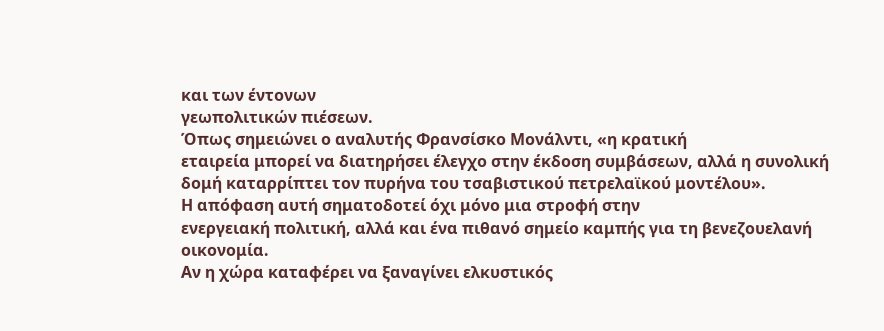και των έντονων
γεωπολιτικών πιέσεων.
Όπως σημειώνει ο αναλυτής Φρανσίσκο Μονάλντι, «η κρατική
εταιρεία μπορεί να διατηρήσει έλεγχο στην έκδοση συμβάσεων, αλλά η συνολική
δομή καταρρίπτει τον πυρήνα του τσαβιστικού πετρελαϊκού μοντέλου».
Η απόφαση αυτή σηματοδοτεί όχι μόνο μια στροφή στην
ενεργειακή πολιτική, αλλά και ένα πιθανό σημείο καμπής για τη βενεζουελανή
οικονομία.
Αν η χώρα καταφέρει να ξαναγίνει ελκυστικός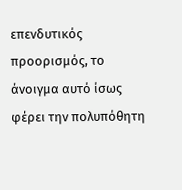επενδυτικός
προορισμός, το άνοιγμα αυτό ίσως φέρει την πολυπόθητη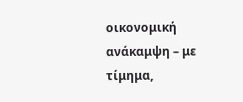οικονομική ανάκαμψη – με
τίμημα,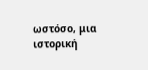ωστόσο, μια ιστορική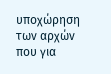υποχώρηση των αρχών που για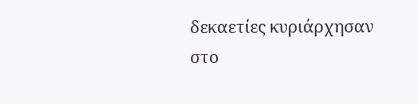δεκαετίες κυριάρχησαν
στο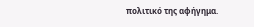πολιτικό της αφήγημα.